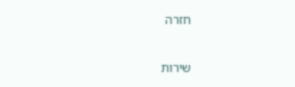חזרה

שירות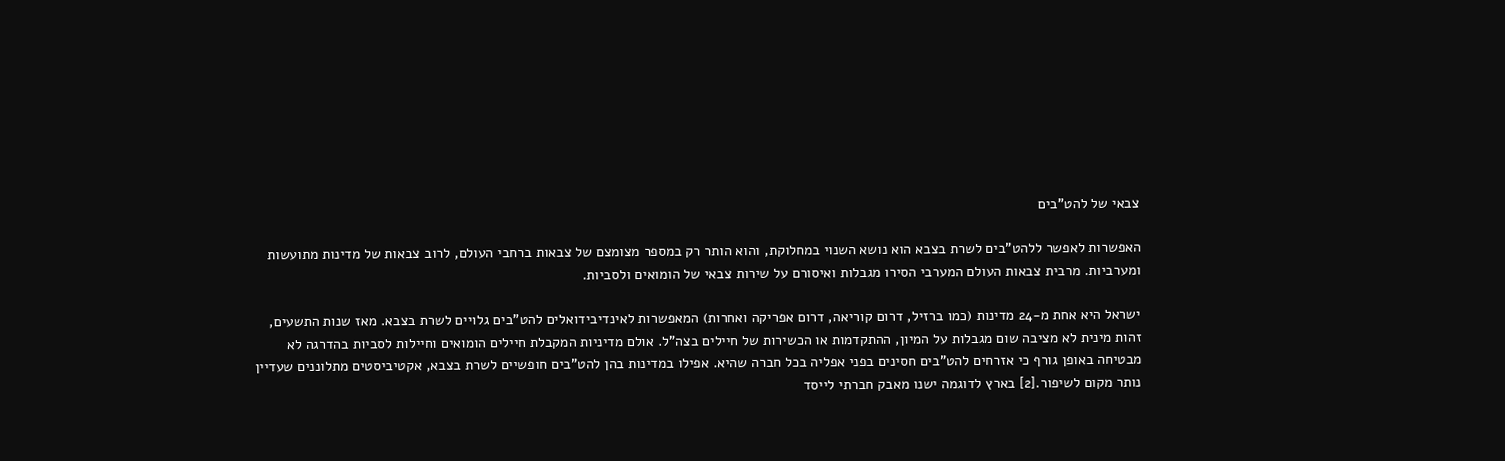צבאי של להט"בים

האפשרות לאפשר ללהט"בים לשרת בצבא הוא נושא השנוי במחלוקת, והוא הותר רק במספר מצומצם של צבאות ברחבי העולם, לרוב צבאות של מדינות מתועשות ומערביות. מרבית צבאות העולם המערבי הסירו מגבלות ואיסורם על שירות צבאי של הומואים ולסביות.

ישראל היא אחת מ-24 מדינות (כמו ברזיל, דרום קוריאה, דרום אפריקה ואחרות) המאפשרות לאינדיבידואלים להט"בים גלויים לשרת בצבא. מאז שנות התשעים, זהות מינית לא מציבה שום מגבלות על המיון, ההתקדמות או הכשירות של חיילים בצה"ל. אולם מדיניות המקבלת חיילים הומואים וחיילות לסביות בהדרגה לא מבטיחה באופן גורף כי אזרחים להט"בים חסינים בפני אפליה בכל חברה שהיא. אפילו במדינות בהן להט"בים חופשיים לשרת בצבא, אקטיביסטים מתלוננים שעדיין נותר מקום לשיפור.[2] בארץ לדוגמה ישנו מאבק חברתי לייסד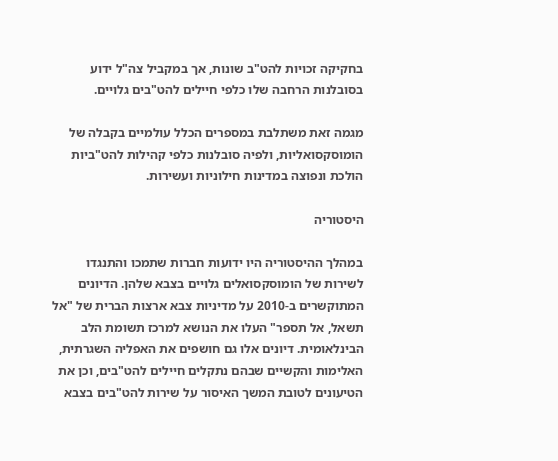בחקיקה זכויות להט"ב שונות, אך במקביל צה"ל ידוע בסובלנות הרחבה שלו כלפי חיילים להט"בים גלויים.

מגמה זאת משתלבת במספרים הכלל עולמיים בקבלה של הומוסקסואליות, ולפיה סובלנות כלפי קהילות להט"ביות הולכת ונפוצה במדינות חילוניות ועשירות.

היסטוריה

במהלך ההיסטוריה היו ידועות חברות שתמכו והתנגדו לשירות של הומוסקסואלים גלויים בצבא שלהן. הדיונים המתוקשרים ב-2010 על מדיניות צבא ארצות הברית של "אל תשאל, אל תספר" העלו את הנושא למרכז תשומת הלב הבינלאומית. דיונים אלו גם חושפים את האפליה השגרתית, האלימות והקשיים שבהם נתקלים חיילים להט"בים, וכן את הטיעונים לטובת המשך האיסור על שירות להט"בים בצבא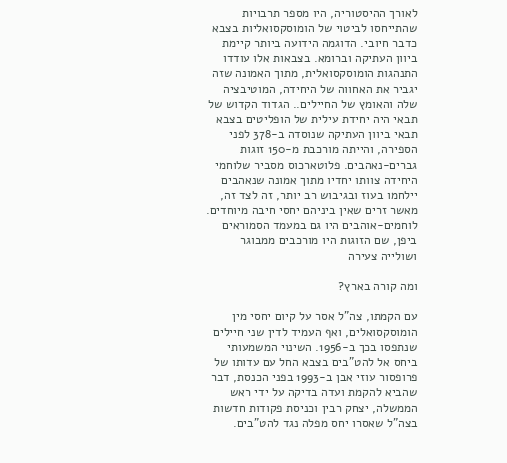לאורך ההיסטוריה, היו מספר תרבויות שהתייחסו לביטוי של הומוסקסואליות בצבא כדבר חיובי. הדוגמה הידועה ביותר קיימת ביוון העתיקה וברומא. בצבאות אלו עודדו התנהגות הומוסקסואלית, מתוך האמונה שזה יגביר את האחווה של היחידה, המוטיבציה שלה והאומץ של החיילים.. הגדוד הקדוש של תבאי היה יחידת עילית של הופליטים בצבא תבאי ביוון העתיקה שנוסדה ב-378 לפני הספירה, והייתה מורכבת מ-150 זוגות גברים-נאהבים. פלוטארכוס מסביר שלוחמי היחידה צוותו יחדיו מתוך אמונה שנאהבים יילחמו בעוז ובגיבוש רב יותר, זה לצד זה, מאשר זרים שאין ביניהם יחסי חיבה מיוחדים. לוחמים-אוהבים היו גם במעמד הסמוראים ביפן, שם הזוגות היו מורכבים ממבוגר ושולייה צעירה

ומה קורה בארץ?

עם הקמתו, צה"ל אסר על קיום יחסי מין הומוסקסואלים, ואף העמיד לדין שני חיילים שנתפסו בכך ב-1956. השינוי המשמעותי ביחס אל להט"בים בצבא החל עם עדותו של פרופסור עוזי אבן ב-1993 בפני הכנסת, דבר שהביא להקמת ועדה בדיקה על ידי ראש הממשלה, יצחק רבין וכניסת פקודות חדשות בצה"ל שאסרו יחס מפלה נגד להט"בים.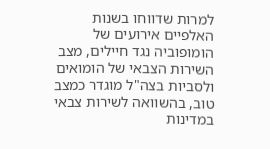למרות שדווחו בשנות האלפיים אירועים של הומופוביה נגד חיילים, מצב השירות הצבאי של הומואים ולסביות בצה"ל מוגדר כמצב טוב, בהשוואה לשירות צבאי במדינות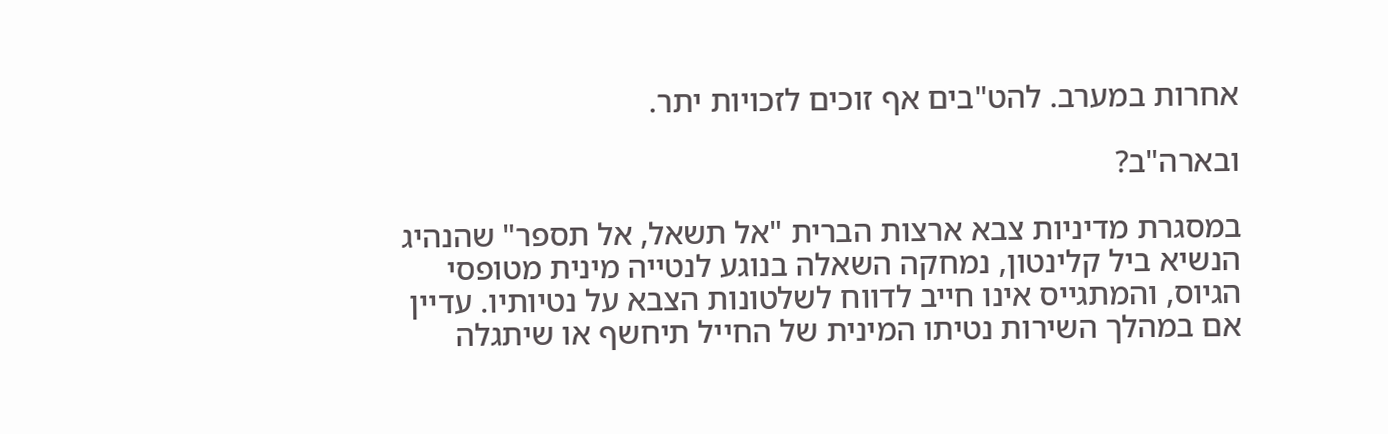אחרות במערב. להט"בים אף זוכים לזכויות יתר.

ובארה"ב?

במסגרת מדיניות צבא ארצות הברית "אל תשאל, אל תספר" שהנהיג הנשיא ביל קלינטון, נמחקה השאלה בנוגע לנטייה מינית מטופסי הגיוס, והמתגייס אינו חייב לדווח לשלטונות הצבא על נטיותיו. עדיין אם במהלך השירות נטיתו המינית של החייל תיחשף או שיתגלה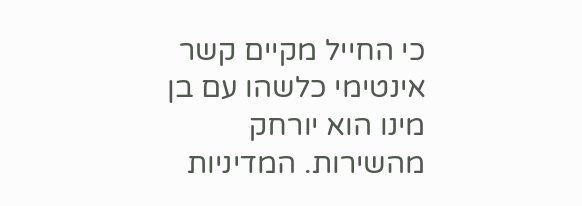כי החייל מקיים קשר אינטימי כלשהו עם בן מינו הוא יורחק מהשירות. המדיניות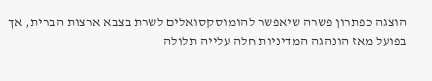הוצגה כפתרון פשרה שיאפשר להומוסקסואלים לשרת בצבא ארצות הברית, אך בפועל מאז הונהגה המדיניות חלה עלייה תלולה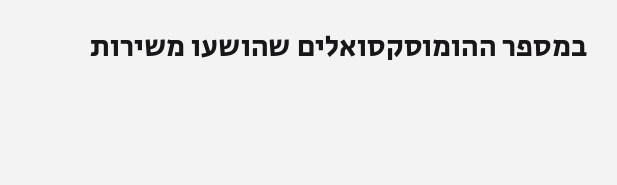במספר ההומוסקסואלים שהושעו משירות